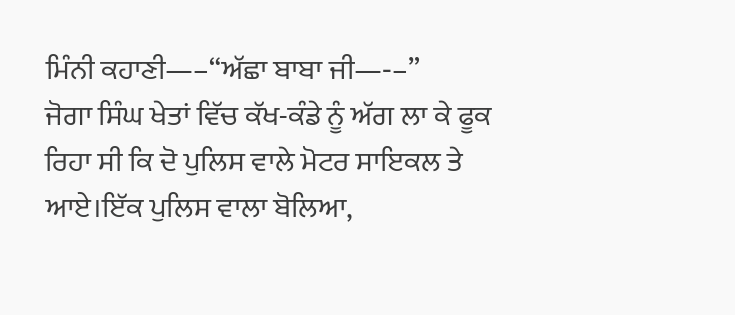ਮਿੰਨੀ ਕਹਾਣੀ—–“ਅੱਛਾ ਬਾਬਾ ਜੀ—‐–”
ਜੋਗਾ ਸਿੰਘ ਖੇਤਾਂ ਵਿੱਚ ਕੱਖ-ਕੰਡੇ ਨੂੰ ਅੱਗ ਲਾ ਕੇ ਫੂਕ ਰਿਹਾ ਸੀ ਕਿ ਦੋ ਪੁਲਿਸ ਵਾਲੇ ਮੋਟਰ ਸਾਇਕਲ ਤੇ ਆਏ।ਇੱਕ ਪੁਲਿਸ ਵਾਲਾ ਬੋਲਿਆ,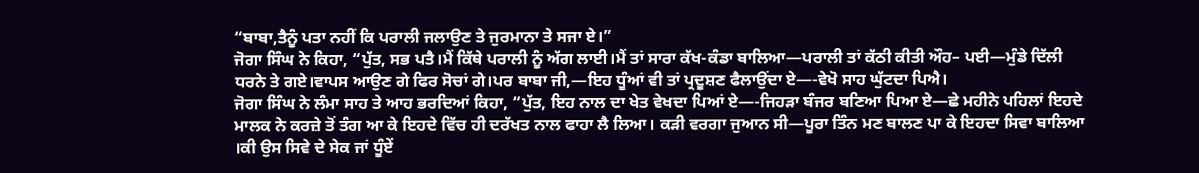“ਬਾਬਾ,ਤੈਨੂੰ ਪਤਾ ਨਹੀਂ ਕਿ ਪਰਾਲੀ ਜਲਾਉਣ ਤੇ ਜੁਰਮਾਨਾ ਤੇ ਸਜਾ ਏ।”
ਜੋਗਾ ਸਿੰਘ ਨੇ ਕਿਹਾ, “ਪੁੱਤ, ਸਭ ਪਤੈ।ਮੈਂ ਕਿੱਥੇ ਪਰਾਲੀ ਨੂੰ ਅੱਗ ਲਾਈ।ਮੈਂ ਤਾਂ ਸਾਰਾ ਕੱਖ-ਕੰਡਾ ਬਾਲਿਆ—ਪਰਾਲੀ ਤਾਂ ਕੱਠੀ ਕੀਤੀ ਔਹ– ਪਈ—ਮੁੰਡੇ ਦਿੱਲੀ ਧਰਨੇ ਤੇ ਗਏ।ਵਾਪਸ ਆਉਣ ਗੇ ਫਿਰ ਸੋਚਾਂ ਗੇ।ਪਰ ਬਾਬਾ ਜੀ,—ਇਹ ਧੂੰਆਂ ਵੀ ਤਾਂ ਪ੍ਰਦੂਸ਼ਣ ਫੈਲਾਉਂਦਾ ਏ—-ਵੇਖੋ ਸਾਹ ਘੁੱਟਦਾ ਪਿਐ।
ਜੋਗਾ ਸਿੰਘ ਨੇ ਲੰਮਾ ਸਾਹ ਤੇ ਆਹ ਭਰਦਿਆਂ ਕਿਹਾ, “ਪੁੱਤ, ਇਹ ਨਾਲ ਦਾ ਖੇਤ ਵੇਖਦਾ ਪਿਆਂ ਏ—-ਜਿਹੜਾ ਬੰਜਰ ਬਣਿਆ ਪਿਆ ਏ—ਛੇ ਮਹੀਨੇ ਪਹਿਲਾਂ ਇਹਦੇ ਮਾਲਕ ਨੇ ਕਰਜ਼ੇ ਤੋਂ ਤੰਗ ਆ ਕੇ ਇਹਦੇ ਵਿੱਚ ਹੀ ਦਰੱਖਤ ਨਾਲ ਫਾਹਾ ਲੈ ਲਿਆ। ਕੜੀ ਵਰਗਾ ਜੁਆਨ ਸੀ—ਪੂਰਾ ਤਿੰਨ ਮਣ ਬਾਲਣ ਪਾ ਕੇ ਇਹਦਾ ਸਿਵਾ ਬਾਲਿਆ ।ਕੀ ਉਸ ਸਿਵੇ ਦੇ ਸੇਕ ਜਾਂ ਧੂੰਏਂ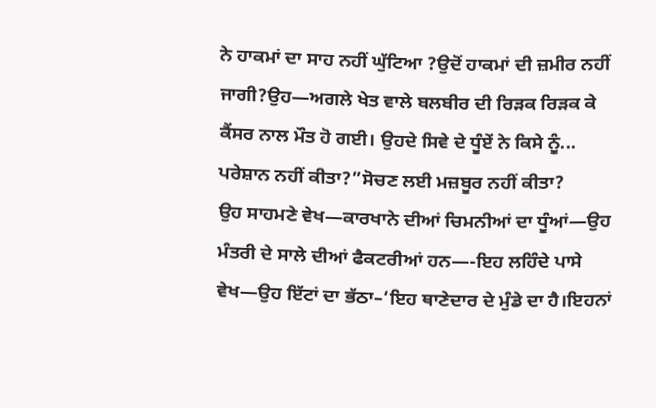ਨੇ ਹਾਕਮਾਂ ਦਾ ਸਾਹ ਨਹੀਂ ਘੁੱਟਿਆ ?ਉਦੋਂ ਹਾਕਮਾਂ ਦੀ ਜ਼ਮੀਰ ਨਹੀਂ ਜਾਗੀ?ਉਹ—ਅਗਲੇ ਖੇਤ ਵਾਲੇ ਬਲਬੀਰ ਦੀ ਰਿੜਕ ਰਿੜਕ ਕੇ ਕੈਂਸਰ ਨਾਲ ਮੌਤ ਹੋ ਗਈ। ਉਹਦੇ ਸਿਵੇ ਦੇ ਧੂੰਏਂ ਨੇ ਕਿਸੇ ਨੂੰ...
ਪਰੇਸ਼ਾਨ ਨਹੀਂ ਕੀਤਾ?”ਸੋਚਣ ਲਈ ਮਜ਼ਬੂਰ ਨਹੀਂ ਕੀਤਾ?
ਉਹ ਸਾਹਮਣੇ ਵੇਖ—ਕਾਰਖਾਨੇ ਦੀਆਂ ਚਿਮਨੀਆਂ ਦਾ ਧੂੰਆਂ—ਉਹ ਮੰਤਰੀ ਦੇ ਸਾਲੇ ਦੀਆਂ ਫੈਕਟਰੀਆਂ ਹਨ—-ਇਹ ਲਹਿੰਦੇ ਪਾਸੇ ਵੇਖ—ਉਹ ਇੱਟਾਂ ਦਾ ਭੱਠਾ–‘ਇਹ ਥਾਣੇਦਾਰ ਦੇ ਮੁੰਡੇ ਦਾ ਹੈ।ਇਹਨਾਂ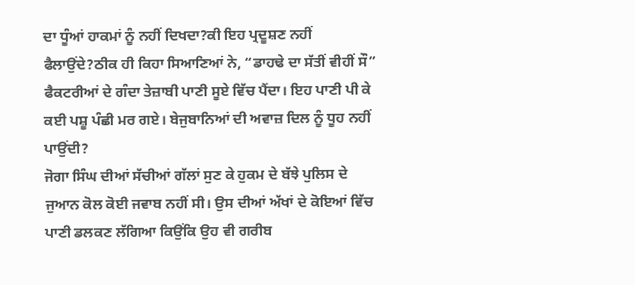ਦਾ ਧੂੰਆਂ ਹਾਕਮਾਂ ਨੂੰ ਨਹੀਂ ਦਿਖਦਾ?ਕੀ ਇਹ ਪ੍ਰਦੂਸ਼ਣ ਨਹੀਂ ਫੈਲਾਉਂਦੇ?ਠੀਕ ਹੀ ਕਿਹਾ ਸਿਆਣਿਆਂ ਨੇ, “ਡਾਹਢੇ ਦਾ ਸੱਤੀਂ ਵੀਹੀਂ ਸੌ”
ਫੈਕਟਰੀਆਂ ਦੇ ਗੰਦਾ ਤੇਜ਼ਾਬੀ ਪਾਣੀ ਸੂਏ ਵਿੱਚ ਪੈਂਦਾ। ਇਹ ਪਾਣੀ ਪੀ ਕੇ ਕਈ ਪਸ਼ੂ ਪੰਛੀ ਮਰ ਗਏ। ਬੇਜੁਬਾਨਿਆਂ ਦੀ ਅਵਾਜ਼ ਦਿਲ ਨੂੰ ਧੂਹ ਨਹੀਂ ਪਾਉਂਦੀ?
ਜੋਗਾ ਸਿੰਘ ਦੀਆਂ ਸੱਚੀਆਂ ਗੱਲਾਂ ਸੁਣ ਕੇ ਹੁਕਮ ਦੇ ਬੱਝੇ ਪੁਲਿਸ ਦੇ ਜੁਆਨ ਕੋਲ ਕੋਈ ਜਵਾਬ ਨਹੀਂ ਸੀ। ਉਸ ਦੀਆਂ ਅੱਖਾਂ ਦੇ ਕੋਇਆਂ ਵਿੱਚ ਪਾਣੀ ਡਲਕਣ ਲੱਗਿਆ ਕਿਉਂਕਿ ਉਹ ਵੀ ਗਰੀਬ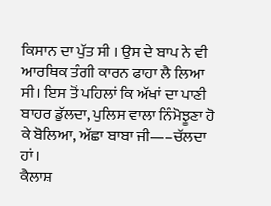ਕਿਸਾਨ ਦਾ ਪੁੱਤ ਸੀ । ਉਸ ਦੇ ਬਾਪ ਨੇ ਵੀ ਆਰਥਿਕ ਤੰਗੀ ਕਾਰਨ ਫਾਹਾ ਲੈ ਲਿਆ ਸੀ। ਇਸ ਤੋਂ ਪਹਿਲਾਂ ਕਿ ਅੱਖਾਂ ਦਾ ਪਾਣੀ ਬਾਹਰ ਡੁੱਲਦਾ, ਪੁਲਿਸ ਵਾਲਾ ਨਿੰਮੋਝੂਣਾ ਹੋ ਕੇ ਬੋਲਿਆ, ਅੱਛਾ ਬਾਬਾ ਜੀ—–ਚੱਲਦਾ ਹਾਂ।
ਕੈਲਾਸ਼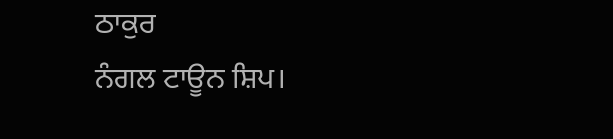ਠਾਕੁਰ
ਨੰਗਲ ਟਾਊਨ ਸ਼ਿਪ।